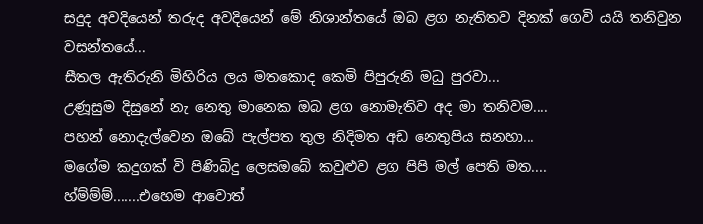සදුද අවදියෙන් තරුද අවදියෙන් මේ නිශාන්තයේ ඔබ ළග නැතිතව දිනක් ගෙවි යයි තනිවුන වසන්තයේ...
සීතල ඇතිරුනි මිහිරිය ලය මතකොද කෙමි පිපුරුනි මධු පුරවා...
උණූසුම දිසුනේ නැ නෙතු මානෙක ඔබ ළග නොමැතිව අද මා තනිවම....
පහන් නොදැල්වෙන ඔබේ පැල්පත තුල නිදිමත අඩ නෙතුපිය සනහා...
මගේම කදුගක් වි පිණිබිදු ලෙසඔබේ කවුළුව ළග පිපි මල් පෙති මත....
හ්ම්ම්ම්.......එහෙම ආවොත්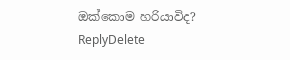ඔක්කොම හරියාවිද?
ReplyDelete